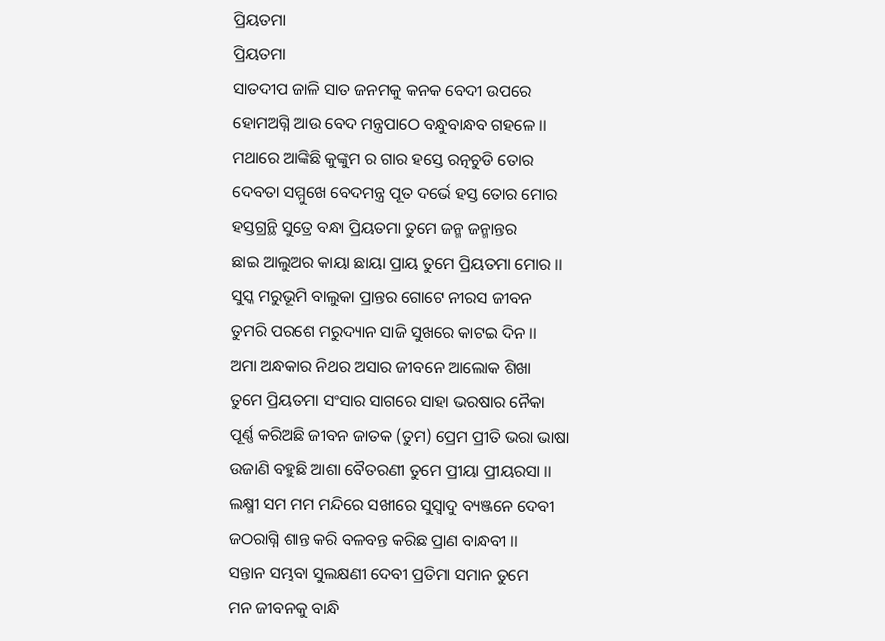ପ୍ରିୟତମା
ପ୍ରିୟତମା
ସାତଦୀପ ଜାଳି ସାତ ଜନମକୁ କନକ ବେଦୀ ଉପରେ
ହୋମଅଗ୍ନି ଆଉ ବେଦ ମନ୍ତ୍ରପାଠେ ବନ୍ଧୁବାନ୍ଧବ ଗହଳେ ।।
ମଥାରେ ଆଙ୍କିଛି କୁଙ୍କୁମ ର ଗାର ହସ୍ତେ ରତ୍ନଚୁଡି ତୋର
ଦେବତା ସମ୍ମୁଖେ ବେଦମନ୍ତ୍ର ପୂତ ଦର୍ଭେ ହସ୍ତ ତୋର ମୋର
ହସ୍ତଗ୍ରନ୍ଥି ସୁତ୍ରେ ବନ୍ଧା ପ୍ରିୟତମା ତୁମେ ଜନ୍ମ ଜନ୍ମାନ୍ତର
ଛାଇ ଆଲୁଅର କାୟା ଛାୟା ପ୍ରାୟ ତୁମେ ପ୍ରିୟତମା ମୋର ।।
ସୁସ୍କ ମରୁଭୂମି ବାଲୁକା ପ୍ରାନ୍ତର ଗୋଟେ ନୀରସ ଜୀବନ
ତୁମରି ପରଶେ ମରୁଦ୍ୟାନ ସାଜି ସୁଖରେ କାଟଇ ଦିନ ।।
ଅମା ଅନ୍ଧକାର ନିଥର ଅସାର ଜୀବନେ ଆଲୋକ ଶିଖା
ତୁମେ ପ୍ରିୟତମା ସଂସାର ସାଗରେ ସାହା ଭରଷାର ନୈକା
ପୂର୍ଣ୍ଣ କରିଅଛି ଜୀବନ ଜାତକ (ତୁମ) ପ୍ରେମ ପ୍ରୀତି ଭରା ଭାଷା
ଉଜାଣି ବହୁଛି ଆଶା ବୈତରଣୀ ତୁମେ ପ୍ରୀୟା ପ୍ରୀୟରସା ।।
ଲକ୍ଷ୍ମୀ ସମ ମମ ମନ୍ଦିରେ ସଖୀରେ ସୁସ୍ୱାଦୁ ବ୍ୟଞ୍ଜନେ ଦେବୀ
ଜଠରାଗ୍ନି ଶାନ୍ତ କରି ବଳବନ୍ତ କରିଛ ପ୍ରାଣ ବାନ୍ଧବୀ ।।
ସନ୍ତାନ ସମ୍ଭବା ସୁଲକ୍ଷଣୀ ଦେବୀ ପ୍ରତିମା ସମାନ ତୁମେ
ମନ ଜୀବନକୁ ବାନ୍ଧି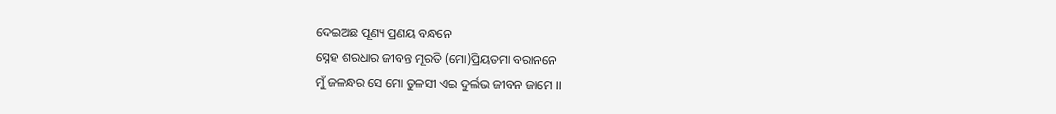ଦେଇଅଛ ପୂଣ୍ୟ ପ୍ରଣୟ ବନ୍ଧନେ
ସ୍ନେହ ଶରଧାର ଜୀବନ୍ତ ମୂରତି (ମୋ)ପ୍ରିୟତମା ବରାନନେ
ମୁଁ ଜଳନ୍ଧର ସେ ମୋ ତୁଳସୀ ଏଇ ଦୁର୍ଲଭ ଜୀବନ ଜାମେ ।।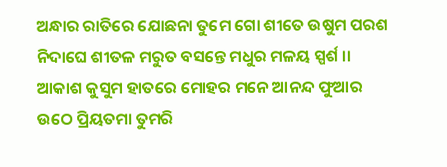ଅନ୍ଧାର ରାତିରେ ଯୋଛନା ତୁମେ ଗୋ ଶୀତେ ଉଷୁମ ପରଶ
ନିଦାଘେ ଶୀତଳ ମରୁତ ବସନ୍ତେ ମଧୁର ମଳୟ ସ୍ପର୍ଶ ।।
ଆକାଶ କୁସୁମ ହାତରେ ମୋହର ମନେ ଆନନ୍ଦ ଫୁଆର
ଉଠେ ପ୍ରିୟତମା ତୁମରି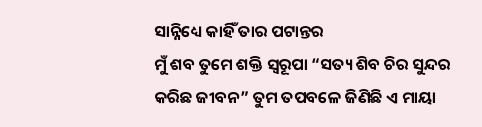ସାନ୍ନିଧ୍ୟେ କାହିଁ ତାର ପଟାନ୍ତର
ମୁଁ ଶବ ତୁମେ ଶକ୍ତି ସ୍ଵରୂପା “ସତ୍ୟ ଶିବ ଚିର ସୁନ୍ଦର
କରିଛ ଜୀବନ” ତୁମ ତପବଳେ ଜିଣିଛି ଏ ମାୟା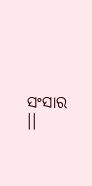ସଂସାର ।।